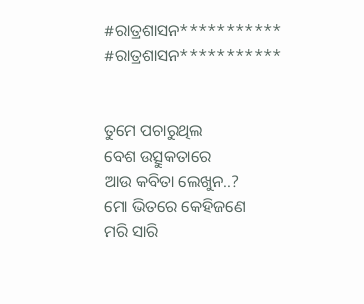#ରାତ୍ରଶାସନ***********
#ରାତ୍ରଶାସନ***********


ତୁମେ ପଚାରୁଥିଲ
ବେଶ ଉତ୍ସୁକତାରେ
ଆଉ କବିତା ଲେଖୁନ..?
ମୋ ଭିତରେ କେହିଜଣେ
ମରି ସାରି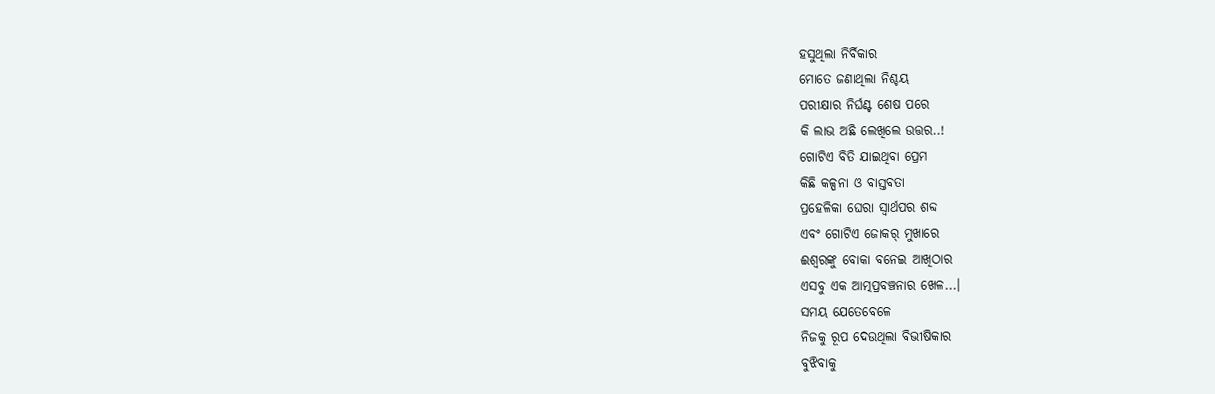ହସୁଥିଲା ନିର୍ବିକାର
ମୋତେ ଜଣାଥିଲା ନିଶ୍ଚୟ
ପରୀକ୍ଷାର ନିର୍ଘଣ୍ଟ ଶେଷ ପରେ
କି ଲାଭ ଅଛି ଲେଖିଲେ ଉତ୍ତର..!
ଗୋଟିଏ ବିତି ଯାଇଥିବା ପ୍ରେମ
କିଛି କଳ୍ପନା ଓ ବାସ୍ତବତା
ପ୍ରହେଳିକା ଘେରା ସ୍ୱାର୍ଥପର ଶବ୍ଦ
ଏବଂ ଗୋଟିଏ ଜୋକର୍ ମୁଖାରେ
ଈଶ୍ୱରଙ୍କୁ ବୋକା ବନେଇ ଆଖିଠାର
ଏସବୁ ଏକ ଆତ୍ମପ୍ରବଞ୍ଚନାର ଖେଳ...।
ସମୟ ଯେତେବେଳେ
ନିଜକୁ ରୂପ ଦେଉଥିଲା ବିଭୀଷିକାର
ବୁଝିବାକୁ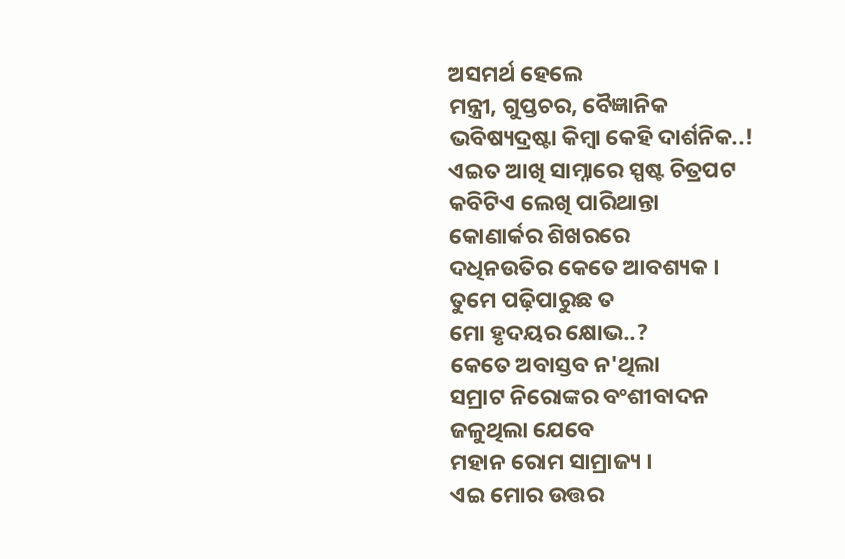ଅସମର୍ଥ ହେଲେ
ମନ୍ତ୍ରୀ, ଗୁପ୍ତଚର, ବୈଜ୍ଞାନିକ
ଭବିଷ୍ୟଦ୍ରଷ୍ଟା କିମ୍ୱା କେହି ଦାର୍ଶନିକ..!
ଏଇତ ଆଖି ସାମ୍ନାରେ ସ୍ପଷ୍ଟ ଚିତ୍ରପଟ
କବିଟିଏ ଲେଖି ପାରିଥାନ୍ତା
କୋଣାର୍କର ଶିଖରରେ
ଦଧିନଉତିର କେତେ ଆବଶ୍ୟକ ।
ତୁମେ ପଢ଼ିପାରୁଛ ତ
ମୋ ହୃଦୟର କ୍ଷୋଭ..?
କେତେ ଅବାସ୍ତବ ନ'ଥିଲା
ସମ୍ରାଟ ନିରୋଙ୍କର ବଂଶୀବାଦନ
ଜଳୁଥିଲା ଯେବେ
ମହାନ ରୋମ ସାମ୍ରାଜ୍ୟ ।
ଏଇ ମୋର ଉତ୍ତର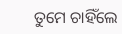ତୁମେ ଚାହିଁଲେ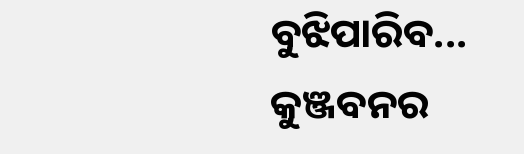ବୁଝିପାରିବ...
କୁଞ୍ଜବନର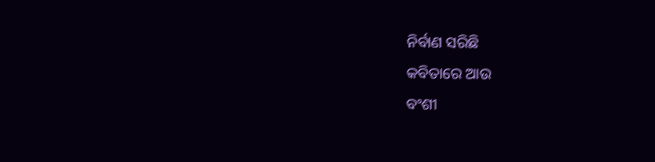ନିର୍ବାଣ ସରିଛି
କବିତାରେ ଆଉ
ବଂଶୀ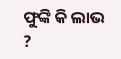ଫୁଙ୍କି କି ଲାଭ ?